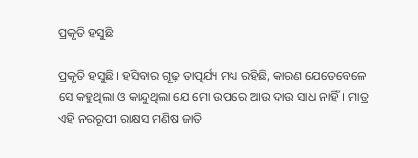ପ୍ରକୃତି ହସୁଛି

ପ୍ରକୃତି ହସୁଛି। ହସିବାର ଗୂଢ଼ ତାତ୍ପର୍ଯ୍ୟ ମଧ୍ୟ ରହିଛି, କାରଣ ଯେତେବେଳେ ସେ କହୁଥିଲା ଓ କାନ୍ଦୁଥିଲା ଯେ ମୋ ଉପରେ ଆଉ ଦାଉ ସାଧ ନାହିଁ। ମାତ୍ର ଏହି ନରରୂପୀ ରାକ୍ଷସ ମଣିଷ ଜାତି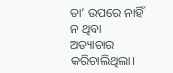ତା’ ଉପରେ ନାହିଁ ନ ଥିବା ଅତ୍ୟାଚାର କରିଚାଲିଥିଲା।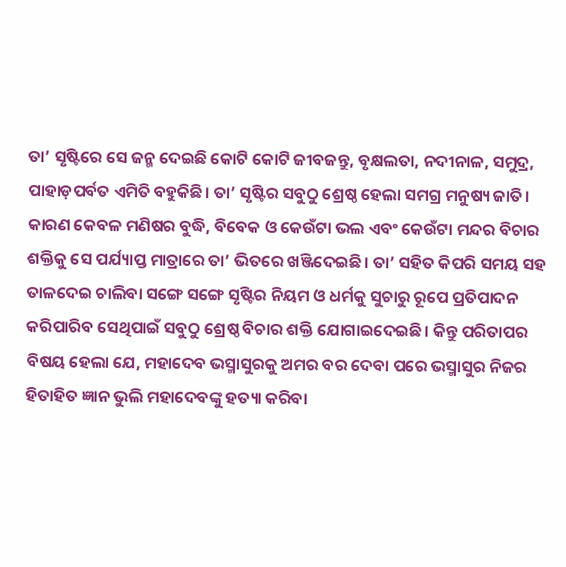ତା’ ସୃଷ୍ଟିରେ ସେ ଜନ୍ମ ଦେଇଛି କୋଟି କୋଟି ଜୀବଜନ୍ତୁ, ବୃକ୍ଷଲତା, ନଦୀନାଳ, ସମୁଦ୍ର, ପାହାଡ଼ପର୍ବତ ଏମିତି ବହୁକିଛି। ତା’ ସୃଷ୍ଟିର ସବୁଠୁ ଶ୍ରେଷ୍ଠ ହେଲା ସମଗ୍ର ମନୁଷ୍ୟ ଜାତି। କାରଣ କେବଳ ମଣିଷର ବୁଦ୍ଧି, ବିବେକ ଓ କେଉଁଟା ଭଲ ଏବଂ କେଉଁଟା ମନ୍ଦର ବିଚାର ଶକ୍ତିକୁ ସେ ପର୍ଯ୍ୟାପ୍ତ ମାତ୍ରାରେ ତା’ ଭିତରେ ଖଞ୍ଜିଦେଇଛି। ତା’ ସହିତ କିପରି ସମୟ ସହ ତାଳଦେଇ ଚାଲିବା ସଙ୍ଗେ ସଙ୍ଗେ ସୃଷ୍ଟିର ନିୟମ ଓ ଧର୍ମକୁ ସୁଚାରୁ ରୂପେ ପ୍ରତିପାଦନ କରିପାରିବ ସେଥିପାଇଁ ସବୁଠୁ ଶ୍ରେଷ୍ଠ ବିଚାର ଶକ୍ତି ଯୋଗାଇଦେଇଛି। କିନ୍ତୁ ପରିତାପର ବିଷୟ ହେଲା ଯେ, ମହାଦେବ ଭସ୍ମାସୁରକୁ ଅମର ବର ଦେବା ପରେ ଭସ୍ମାସୁର ନିଜର ହିତାହିତ ଜ୍ଞାନ ଭୁଲି ମହାଦେବଙ୍କୁ ହତ୍ୟା କରିବା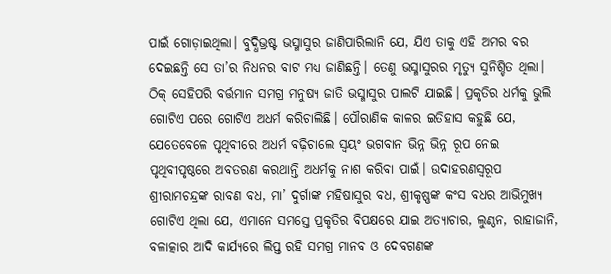ପାଇଁ ଗୋଡ଼ାଇଥିଲା। ବୁଦ୍ଧିଭ୍ରଷ୍ଟ ଭସ୍ମାସୁର ଜାଣିପାରିଲାନି ଯେ, ଯିଏ ତାକୁ ଏହି ଅମର ବର ଦେଇଛନ୍ତି ସେ ତା’ର ନିଧନର ବାଟ ମଧ୍ୟ ଜାଣିଛନ୍ତି। ତେଣୁ ଭସ୍ମାସୁରର ମୃତ୍ୟୁ ସୁନିଶ୍ଚିତ ଥିଲା। ଠିକ୍‌ ସେହିପରି ବର୍ତ୍ତମାନ ସମଗ୍ର ମନୁଷ୍ୟ ଜାତି ଭସ୍ମାସୁର ପାଲଟି ଯାଇଛି। ପ୍ରକୃତିର ଧର୍ମକୁ ଭୁଲି ଗୋଟିଏ ପରେ ଗୋଟିଏ ଅଧର୍ମ କରିଚାଲିଛି। ପୌରାଣିକ କାଳର ଇତିହାସ କହୁଛି ଯେ, ଯେତେବେଳେ ପୃଥିବୀରେ ଅଧର୍ମ ବଢ଼ିଚାଲେ ସ୍ବୟଂ ଭଗବାନ ଭିନ୍ନ ଭିନ୍ନ ରୂପ ନେଇ ପୃଥିବୀପୃଷ୍ଠରେ ଅବତରଣ କରଥାନ୍ତି ଅଧର୍ମକୁ ନାଶ କରିବା ପାଇଁ। ଉଦାହରଣସ୍ବରୂପ ଶ୍ରୀରାମଚନ୍ଦ୍ରଙ୍କ ରାବଣ ବଧ, ମା’ ଦୁର୍ଗାଙ୍କ ମହିଷାସୁର ବଧ, ଶ୍ରୀକୃଷ୍ଣଙ୍କ କଂସ ବଧର ଆଭିମୁଖ୍ୟ ଗୋଟିଏ ଥିଲା ଯେ, ଏମାନେ ସମସ୍ତେ ପ୍ରକୃତିର ବିପକ୍ଷରେ ଯାଇ ଅତ୍ୟାଚାର, ଲୁଣ୍ଠନ, ରାହାଜାନି, ବଳାତ୍କାର ଆଦି କାର୍ଯ୍ୟରେ ଲିପ୍ତ ରହି ସମଗ୍ର ମାନବ ଓ ଦେବଗଣଙ୍କ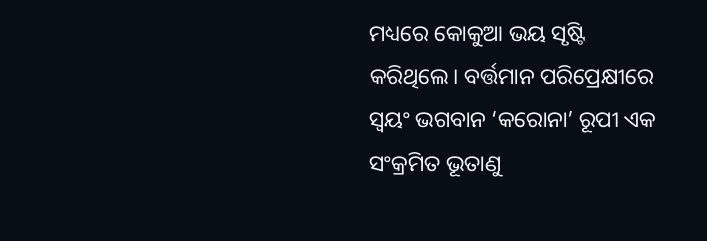ମଧ୍ୟରେ କୋକୁଆ ଭୟ ସୃଷ୍ଟି କରିଥିଲେ। ବର୍ତ୍ତମାନ ପରିପ୍ରେକ୍ଷୀରେ ସ୍ବୟଂ ଭଗବାନ ‘କରୋନା’ ରୂପୀ ଏକ ସଂକ୍ରମିତ ଭୂତାଣୁ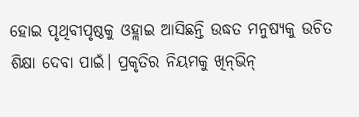ହୋଇ ପୃଥିବୀପୃଷ୍ଠକୁ ଓହ୍ଲାଇ ଆସିଛନ୍ତି ଉଦ୍ଧତ ମନୁଷ୍ୟକୁ ଉଚିତ ଶିକ୍ଷା ଦେବା ପାଇଁ। ପ୍ରକୃତିର ନିୟମକୁ ଖିନ୍‌ଭିନ୍‌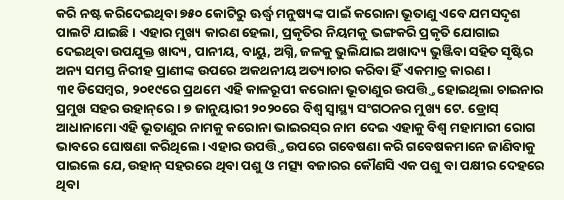କରି ନଷ୍ଟ କରିଦେଇଥିବା ୭୫୦ କୋଟିରୁ ଊର୍ଦ୍ଧ୍ୱ ମନୁଷ୍ୟଙ୍କ ପାଇଁ କରୋନା ଭୂତାଣୁ ଏବେ ଯମସଦୃଶ ପାଲଟି ଯାଇଛି। ଏହାର ମୁଖ୍ୟ କାରଣ ହେଲା, ପ୍ରକୃତିର ନିୟମକୁ ଭଙ୍ଗକରି ପ୍ରକୃତି ଯୋଗାଇ ଦେଇଥିବା ଉପଯୁକ୍ତ ଖାଦ୍ୟ, ପାନୀୟ, ବାୟୁ, ଅଗ୍ନି, ଜଳକୁ ଭୁଲିଯାଇ ଅଖାଦ୍ୟ ଭୁଞ୍ଜିବା ସହିତ ସୃଷ୍ଟିର ଅନ୍ୟ ସମସ୍ତ ନିରୀହ ପ୍ରାଣୀଙ୍କ ଉପରେ ଅକଥନୀୟ ଅତ୍ୟାଚାର କରିବା ହିଁ ଏକମାତ୍ର କାରଣ।
୩୧ ଡିସେମ୍ବର, ୨୦୧୯ରେ ପ୍ରଥମେ ଏହି କାଳରୂପୀ କରୋନା ଭୂତାଣୁର ଉପତ୍ତ୍ତି ହୋଇଥିଲା ଚାଇନାର ପ୍ରମୁଖ ସହର ଉହାନ୍‌ରେ। ୭ ଜାନୁୟାରୀ ୨୦୨୦ରେ ବିଶ୍ୱ ସ୍ବାସ୍ଥ୍ୟ ସଂଗଠନର ମୁଖ୍ୟ ଟେ. ଡ୍ରୋସ୍‌ ଆଧାନାମୋ ଏହି ଭୂତାଣୁର ନାମକୁ କରୋନା ଭାଇରସ୍‌ର ନାମ ଦେଇ ଏହାକୁ ବିଶ୍ୱ ମହାମାରୀ ରୋଗ ଭାବରେ ଘୋଷଣା କରିଥିଲେ। ଏହାର ଉପତ୍ତ୍ତି ଉପରେ ଗବେଷଣା କରି ଗବେଷକମାନେ ଜାଣିବାକୁ ପାଇଲେ ଯେ, ଉହାନ୍‌ ସହରରେ ଥିବା ପଶୁ ଓ ମତ୍ସ୍ୟ ବଜାରର କୌଣସି ଏକ ପଶୁ ବା ପକ୍ଷୀର ଦେହରେ ଥିବା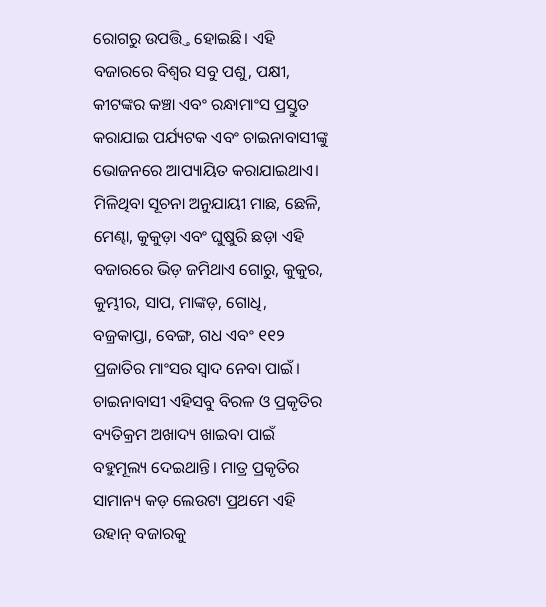ରୋଗରୁ ଉପତ୍ତ୍ତି ହୋଇଛି। ଏହି ବଜାରରେ ବିଶ୍ୱର ସବୁ ପଶୁ, ପକ୍ଷୀ, କୀଟଙ୍କର କଞ୍ଚା ଏବଂ ରନ୍ଧାମାଂସ ପ୍ରସ୍ତୁତ କରାଯାଇ ପର୍ଯ୍ୟଟକ ଏବଂ ଚାଇନାବାସୀଙ୍କୁ ଭୋଜନରେ ଆପ୍ୟାୟିତ କରାଯାଇଥାଏ। ମିଳିଥିବା ସୂଚନା ଅନୁଯାୟୀ ମାଛ, ଛେଳି, ମେଣ୍ଢା, କୁକୁଡ଼ା ଏବଂ ଘୁଷୁରି ଛଡ଼ା ଏହି ବଜାରରେ ଭିଡ଼ ଜମିଥାଏ ଗୋରୁ, କୁକୁର, କୁମ୍ଭୀର, ସାପ, ମାଙ୍କଡ଼, ଗୋଧି, ବଜ୍ରକାପ୍ତା, ବେଙ୍ଗ, ଗଧ ଏବଂ ୧୧୨ ପ୍ରଜାତିର ମାଂସର ସ୍ବାଦ ନେବା ପାଇଁ। ଚାଇନାବାସୀ ଏହିସବୁ ବିରଳ ଓ ପ୍ରକୃତିର ବ୍ୟତିକ୍ରମ ଅଖାଦ୍ୟ ଖାଇବା ପାଇଁ ବହୁମୂଲ୍ୟ ଦେଇଥାନ୍ତି। ମାତ୍ର ପ୍ରକୃତିର ସାମାନ୍ୟ କଡ଼ ଲେଉଟା ପ୍ରଥମେ ଏହି ଉହାନ୍‌ ବଜାରକୁ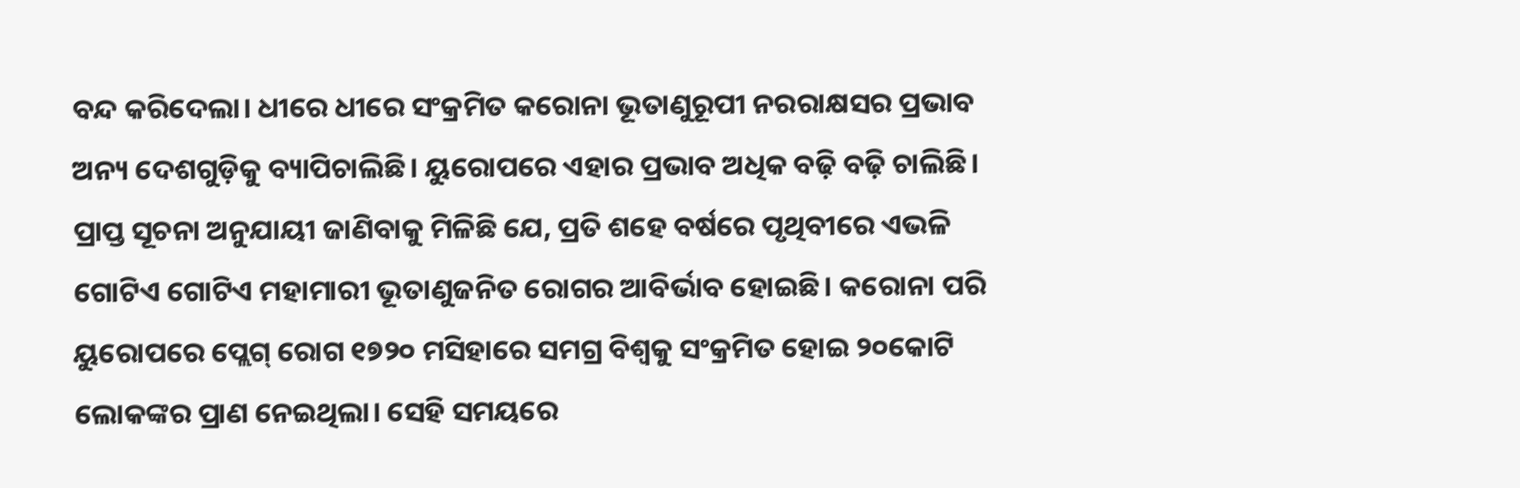ବନ୍ଦ କରିଦେଲା। ଧୀରେ ଧୀରେ ସଂକ୍ରମିତ କରୋନା ଭୂତାଣୁରୂପୀ ନରରାକ୍ଷସର ପ୍ରଭାବ ଅନ୍ୟ ଦେଶଗୁଡ଼ିକୁ ବ୍ୟାପିଚାଲିଛି। ୟୁରୋପରେ ଏହାର ପ୍ରଭାବ ଅଧିକ ବଢ଼ି ବଢ଼ି ଚାଲିଛି। ପ୍ରାପ୍ତ ସୂଚନା ଅନୁଯାୟୀ ଜାଣିବାକୁ ମିଳିଛି ଯେ, ପ୍ରତି ଶହେ ବର୍ଷରେ ପୃଥିବୀରେ ଏଭଳି ଗୋଟିଏ ଗୋଟିଏ ମହାମାରୀ ଭୂତାଣୁଜନିତ ରୋଗର ଆବିର୍ଭାବ ହୋଇଛି। କରୋନା ପରି ୟୁରୋପରେ ପ୍ଲେଗ୍‌ ରୋଗ ୧୭୨୦ ମସିହାରେ ସମଗ୍ର ବିଶ୍ୱକୁ ସଂକ୍ରମିତ ହୋଇ ୨୦କୋଟି ଲୋକଙ୍କର ପ୍ରାଣ ନେଇଥିଲା। ସେହି ସମୟରେ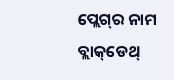ପ୍ଲେଗ୍‌ର ନାମ ବ୍ଲାକ୍‌ଡେଥ୍‌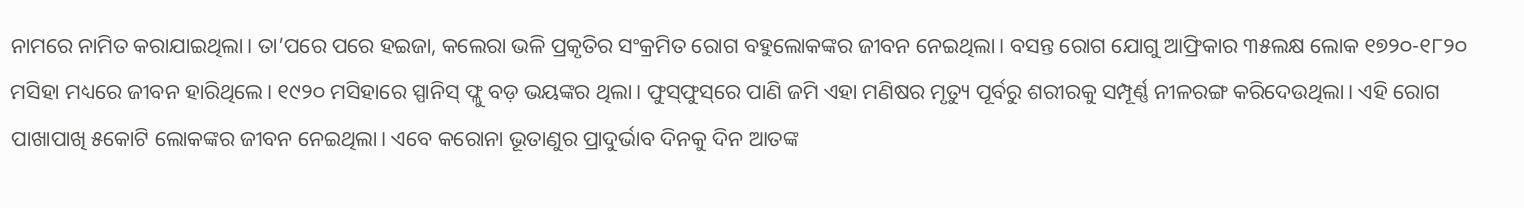ନାମରେ ନାମିତ କରାଯାଇଥିଲା। ତା’ପରେ ପରେ ହଇଜା, କଲେରା ଭଳି ପ୍ରକୃତିର ସଂକ୍ରମିତ ରୋଗ ବହୁଲୋକଙ୍କର ଜୀବନ ନେଇଥିଲା। ବସନ୍ତ ରୋଗ ଯୋଗୁ ଆଫ୍ରିକାର ୩୫ଲକ୍ଷ ଲୋକ ୧୭୨୦-୧୮୨୦ ମସିହା ମଧ୍ୟରେ ଜୀବନ ହାରିଥିଲେ। ୧୯୨୦ ମସିହାରେ ସ୍ପାନିସ୍‌ ଫ୍ଲୁ ବଡ଼ ଭୟଙ୍କର ଥିଲା। ଫୁସ୍‌ଫୁସ୍‌ରେ ପାଣି ଜମି ଏହା ମଣିଷର ମୃତ୍ୟୁ ପୂର୍ବରୁ ଶରୀରକୁ ସମ୍ପୂର୍ଣ୍ଣ ନୀଳରଙ୍ଗ କରିଦେଉଥିଲା। ଏହି ରୋଗ ପାଖାପାଖି ୫କୋଟି ଲୋକଙ୍କର ଜୀବନ ନେଇଥିଲା। ଏବେ କରୋନା ଭୂତାଣୁର ପ୍ରାଦୁର୍ଭାବ ଦିନକୁ ଦିନ ଆତଙ୍କ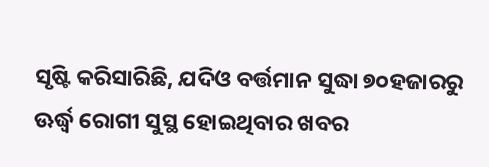ସୃଷ୍ଟି କରିସାରିଛି, ଯଦିଓ ବର୍ତ୍ତମାନ ସୁଦ୍ଧା ୭୦ହଜାରରୁ ଊର୍ଦ୍ଧ୍ୱ ରୋଗୀ ସୁସ୍ଥ ହୋଇଥିବାର ଖବର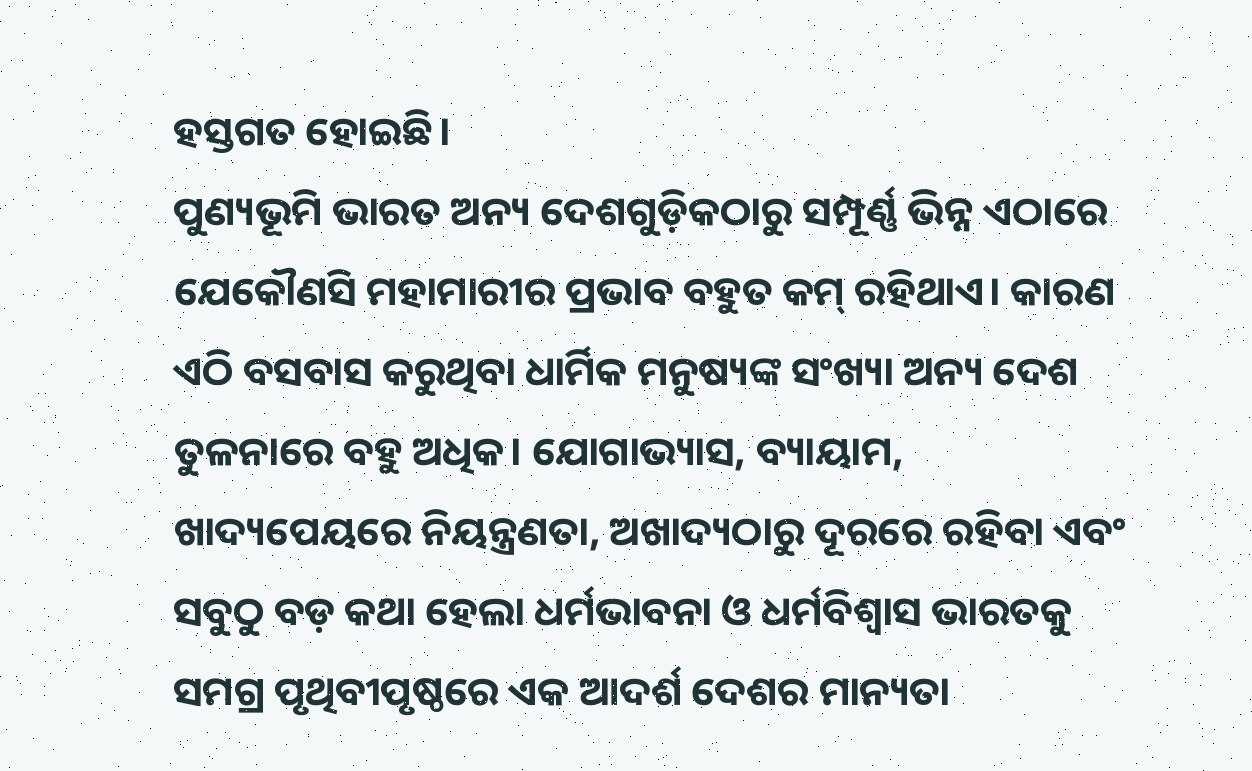ହସ୍ତଗତ ହୋଇଛି।
ପୁଣ୍ୟଭୂମି ଭାରତ ଅନ୍ୟ ଦେଶଗୁଡ଼ିକଠାରୁ ସମ୍ପୂର୍ଣ୍ଣ ଭିନ୍ନ ଏଠାରେ ଯେକୌଣସି ମହାମାରୀର ପ୍ରଭାବ ବହୁତ କମ୍‌ ରହିଥାଏ। କାରଣ ଏଠି ବସବାସ କରୁଥିବା ଧାର୍ମିକ ମନୁଷ୍ୟଙ୍କ ସଂଖ୍ୟା ଅନ୍ୟ ଦେଶ ତୁଳନାରେ ବହୁ ଅଧିକ। ଯୋଗାଭ୍ୟାସ, ବ୍ୟାୟାମ, ଖାଦ୍ୟପେୟରେ ନିୟନ୍ତ୍ରଣତା, ଅଖାଦ୍ୟଠାରୁ ଦୂରରେ ରହିବା ଏବଂ ସବୁଠୁ ବଡ଼ କଥା ହେଲା ଧର୍ମଭାବନା ଓ ଧର୍ମବିଶ୍ୱାସ ଭାରତକୁ ସମଗ୍ର ପୃଥିବୀପୃଷ୍ଠରେ ଏକ ଆଦର୍ଶ ଦେଶର ମାନ୍ୟତା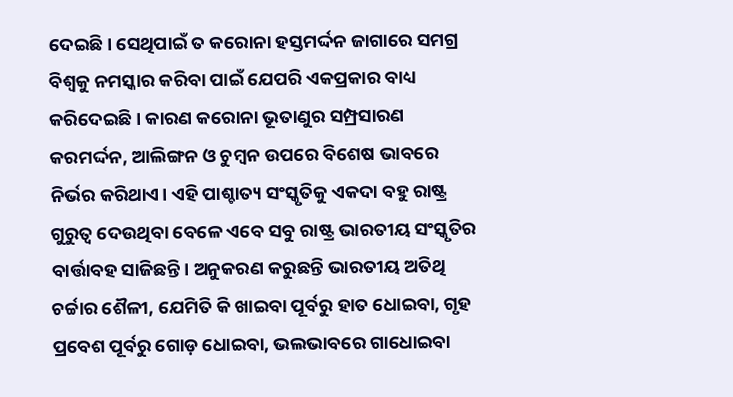ଦେଇଛି। ସେଥିପାଇଁ ତ କରୋନା ହସ୍ତମର୍ଦ୍ଦନ ଜାଗାରେ ସମଗ୍ର ବିଶ୍ୱକୁ ନମସ୍କାର କରିବା ପାଇଁ ଯେପରି ଏକପ୍ରକାର ବାଧ୍ୟ କରିଦେଇଛି। କାରଣ କରୋନା ଭୂତାଣୁର ସମ୍ପ୍ରସାରଣ କରମର୍ଦ୍ଦନ, ଆଲିଙ୍ଗନ ଓ ଚୁମ୍ବନ ଉପରେ ବିଶେଷ ଭାବରେ ନିର୍ଭର କରିଥାଏ। ଏହି ପାଶ୍ଚାତ୍ୟ ସଂସ୍କୃତିକୁ ଏକଦା ବହୁ ରାଷ୍ଟ୍ର ଗୁରୁତ୍ୱ ଦେଉଥିବା ବେଳେ ଏବେ ସବୁ ରାଷ୍ଟ୍ର ଭାରତୀୟ ସଂସ୍କୃତିର ବାର୍ତ୍ତାବହ ସାଜିଛନ୍ତି। ଅନୁକରଣ କରୁଛନ୍ତି ଭାରତୀୟ ଅତିଥି ଚର୍ଚ୍ଚାର ଶୈଳୀ, ଯେମିତି କି ଖାଇବା ପୂର୍ବରୁ ହାତ ଧୋଇବା, ଗୃହ ପ୍ରବେଶ ପୂର୍ବରୁ ଗୋଡ଼ ଧୋଇବା, ଭଲଭାବରେ ଗାଧୋଇବା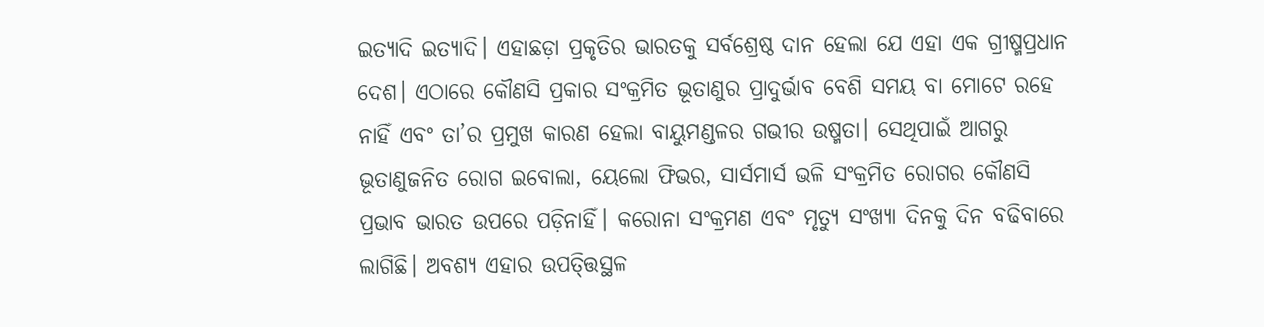ଇତ୍ୟାଦି ଇତ୍ୟାଦି। ଏହାଛଡ଼ା ପ୍ରକୃତିର ଭାରତକୁ ସର୍ବଶ୍ରେଷ୍ଠ ଦାନ ହେଲା ଯେ ଏହା ଏକ ଗ୍ରୀଷ୍ମପ୍ରଧାନ ଦେଶ। ଏଠାରେ କୌଣସି ପ୍ରକାର ସଂକ୍ରମିତ ଭୂତାଣୁର ପ୍ରାଦୁର୍ଭାବ ବେଶି ସମୟ ବା ମୋଟେ ରହେ ନାହିଁ ଏବଂ ତା’ର ପ୍ରମୁଖ କାରଣ ହେଲା ବାୟୁମଣ୍ଡଳର ଗଭୀର ଉଷ୍ମତା। ସେଥିପାଇଁ ଆଗରୁ ଭୂତାଣୁଜନିତ ରୋଗ ଇବୋଲା, ୟେଲୋ ଫିଭର, ସାର୍ସମାର୍ସ ଭଳି ସଂକ୍ରମିତ ରୋଗର କୌଣସି ପ୍ରଭାବ ଭାରତ ଉପରେ ପଡ଼ିନାହିଁ। କରୋନା ସଂକ୍ରମଣ ଏବଂ ମୃତ୍ୟୁ ସଂଖ୍ୟା ଦିନକୁ ଦିନ ବଢିବାରେ ଲାଗିଛି। ଅବଶ୍ୟ ଏହାର ଉପତ୍ତ୍ତିସ୍ଥଳ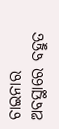ଚାଇନାର ଅବସ୍ଥାରେ ବହୁତ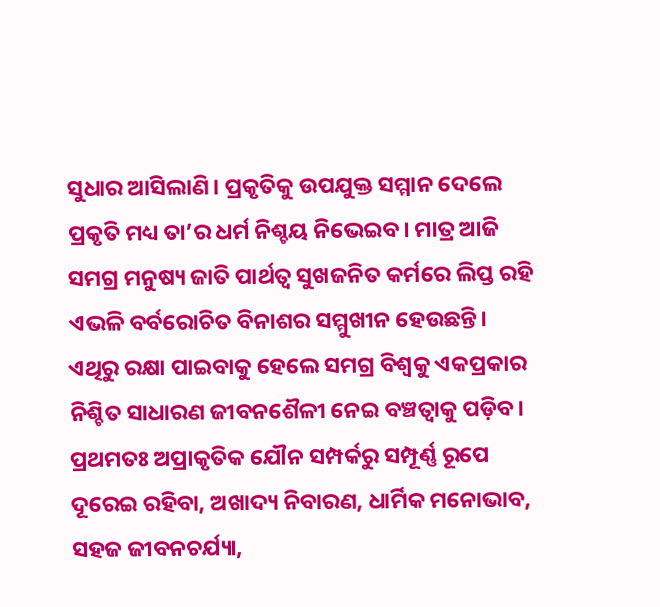ସୁଧାର ଆସିଲାଣି। ପ୍ରକୃତିକୁ ଉପଯୁକ୍ତ ସମ୍ମାନ ଦେଲେ ପ୍ରକୃତି ମଧ୍ୟ ତା’ର ଧର୍ମ ନିଶ୍ଚୟ ନିଭେଇବ। ମାତ୍ର ଆଜି ସମଗ୍ର ମନୁଷ୍ୟ ଜାତି ପାର୍ଥତ୍ବ ସୁଖଜନିତ କର୍ମରେ ଲିପ୍ତ ରହି ଏଭଳି ବର୍ବରୋଚିତ ବିନାଶର ସମ୍ମୁଖୀନ ହେଉଛନ୍ତି। ଏଥିରୁ ରକ୍ଷା ପାଇବାକୁ ହେଲେ ସମଗ୍ର ବିଶ୍ୱକୁ ଏକପ୍ରକାର ନିଶ୍ଚିତ ସାଧାରଣ ଜୀବନଶୈଳୀ ନେଇ ବଞ୍ଚତ୍ବାକୁ ପଡ଼ିବ। ପ୍ରଥମତଃ ଅପ୍ରାକୃତିକ ଯୌନ ସମ୍ପର୍କରୁ ସମ୍ପୂର୍ଣ୍ଣ ରୂପେ ଦୂରେଇ ରହିବା, ଅଖାଦ୍ୟ ନିବାରଣ, ଧାର୍ମିକ ମନୋଭାବ, ସହଜ ଜୀବନଚର୍ଯ୍ୟା,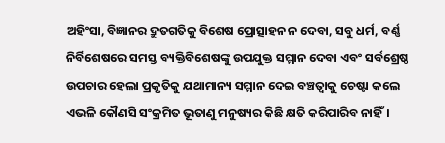ଅହିଂସା, ବିଜ୍ଞାନର ଦ୍ରୁତଗତିକୁ ବିଶେଷ ପ୍ରୋତ୍ସାହନ ନ ଦେବା, ସବୁ ଧର୍ମ, ବର୍ଣ୍ଣ ନିର୍ବିଶେଷରେ ସମସ୍ତ ବ୍ୟକ୍ତିବିଶେଷଙ୍କୁ ଉପଯୁକ୍ତ ସମ୍ମାନ ଦେବା ଏବଂ ସର୍ବଶ୍ରେଷ୍ଠ ଉପଚାର ହେଲା ପ୍ରକୃତିକୁ ଯଥାମାନ୍ୟ ସମ୍ମାନ ଦେଇ ବଞ୍ଚତ୍ବାକୁ ଚେଷ୍ଟା କଲେ ଏଭଳି କୌଣସି ସଂକ୍ରମିତ ଭୂତାଣୁ ମନୁଷ୍ୟର କିଛି କ୍ଷତି କରିପାରିବ ନାହିଁ।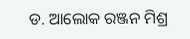ଡ. ଆଲୋକ ରଞ୍ଜନ ମିଶ୍ର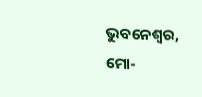ଭୁବନେଶ୍ୱର, ମୋ-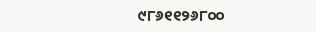୯୮୬୧୧୨୬୮୦୦